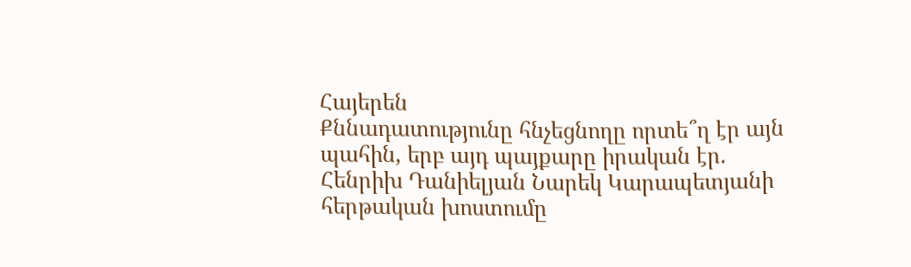Հայերեն
Քննադատությունը հնչեցնողը որտե՞ղ էր այն պահին, երբ այդ պայքարը իրական էր. Հենրիխ Դանիելյան Նարեկ Կարապետյանի հերթական խոստումը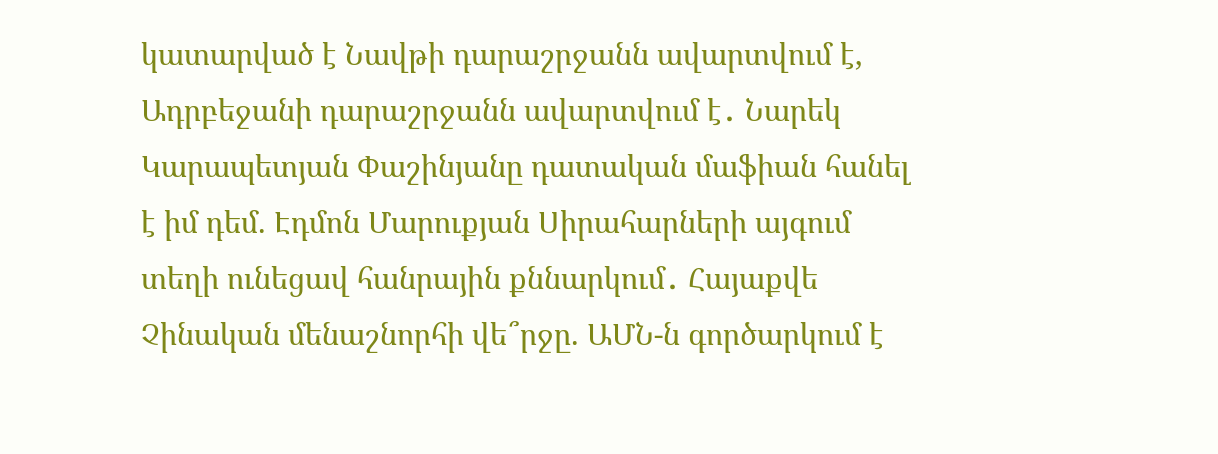կատարված է Նավթի դարաշրջանն ավարտվում է, Ադրբեջանի դարաշրջանն ավարտվում է․ Նարեկ Կարապետյան Փաշինյանը դատական մաֆիան հանել է իմ դեմ. Էդմոն Մարուքյան Սիրահարների այգում տեղի ունեցավ հանրային քննարկում․ Հայաքվե Չինական մենաշնորհի վե՞րջը. ԱՄՆ-ն գործարկում է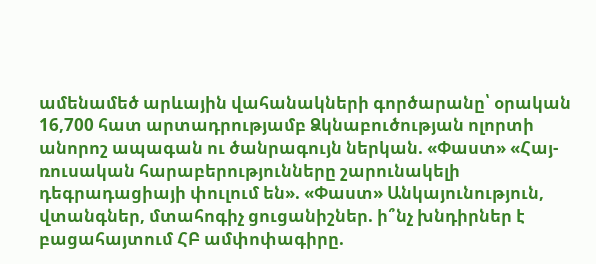ամենամեծ արևային վահանակների գործարանը՝ օրական 16,700 հատ արտադրությամբ Ձկնաբուծության ոլորտի անորոշ ապագան ու ծանրագույն ներկան. «Փաստ» «Հայ-ռուսական հարաբերությունները շարունակելի դեգրադացիայի փուլում են». «Փաստ» Անկայունություն, վտանգներ, մտահոգիչ ցուցանիշներ. ի՞նչ խնդիրներ է բացահայտում ՀԲ ամփոփագիրը.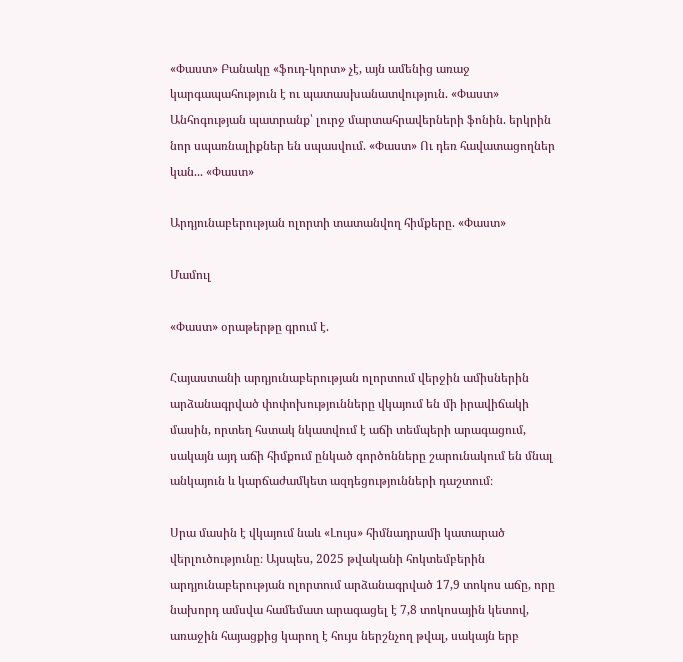«Փաստ» Բանակը «ֆուդ-կորտ» չէ, այն ամենից առաջ կարգապահություն է ու պատասխանատվություն. «Փաստ» Անհոգության պատրանք՝ լուրջ մարտահրավերների ֆոնին. երկրին նոր սպառնալիքներ են սպասվում. «Փաստ» Ու դեռ հավատացողներ կան... «Փաստ»

Արդյունաբերության ոլորտի տատանվող հիմքերը. «Փաստ»

Մամուլ

«Փաստ» օրաթերթը գրում է.

Հայաստանի արդյունաբերության ոլորտում վերջին ամիսներին արձանագրված փոփոխությունները վկայում են մի իրավիճակի մասին, որտեղ հստակ նկատվում է աճի տեմպերի արագացում, սակայն այդ աճի հիմքում ընկած գործոնները շարունակում են մնալ անկայուն և կարճաժամկետ ազդեցությունների դաշտում։

Սրա մասին է վկայում նաև «Լույս» հիմնադրամի կատարած վերլուծությունը։ Այսպես, 2025 թվականի հոկտեմբերին արդյունաբերության ոլորտում արձանագրված 17,9 տոկոս աճը, որը նախորդ ամսվա համեմատ արագացել է 7,8 տոկոսային կետով, առաջին հայացքից կարող է հույս ներշնչող թվալ, սակայն երբ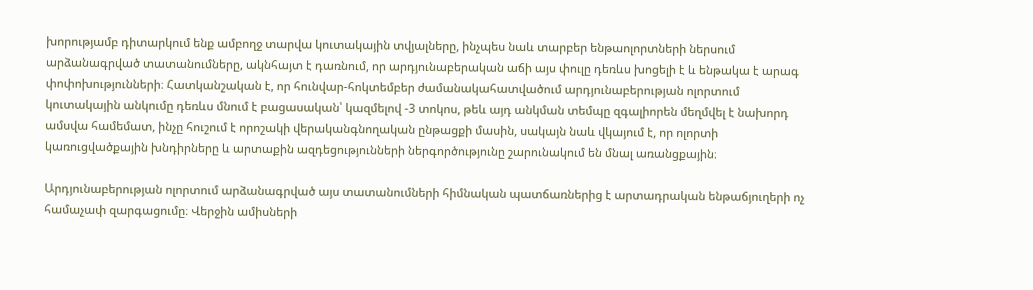խորությամբ դիտարկում ենք ամբողջ տարվա կուտակային տվյալները, ինչպես նաև տարբեր ենթաոլորտների ներսում արձանագրված տատանումները, ակնհայտ է դառնում, որ արդյունաբերական աճի այս փուլը դեռևս խոցելի է և ենթակա է արագ փոփոխությունների։ Հատկանշական է, որ հունվար-հոկտեմբեր ժամանակահատվածում արդյունաբերության ոլորտում կուտակային անկումը դեռևս մնում է բացասական՝ կազմելով -3 տոկոս, թեև այդ անկման տեմպը զգալիորեն մեղմվել է նախորդ ամսվա համեմատ, ինչը հուշում է որոշակի վերականգնողական ընթացքի մասին, սակայն նաև վկայում է, որ ոլորտի կառուցվածքային խնդիրները և արտաքին ազդեցությունների ներգործությունը շարունակում են մնալ առանցքային։

Արդյունաբերության ոլորտում արձանագրված այս տատանումների հիմնական պատճառներից է արտադրական ենթաճյուղերի ոչ համաչափ զարգացումը։ Վերջին ամիսների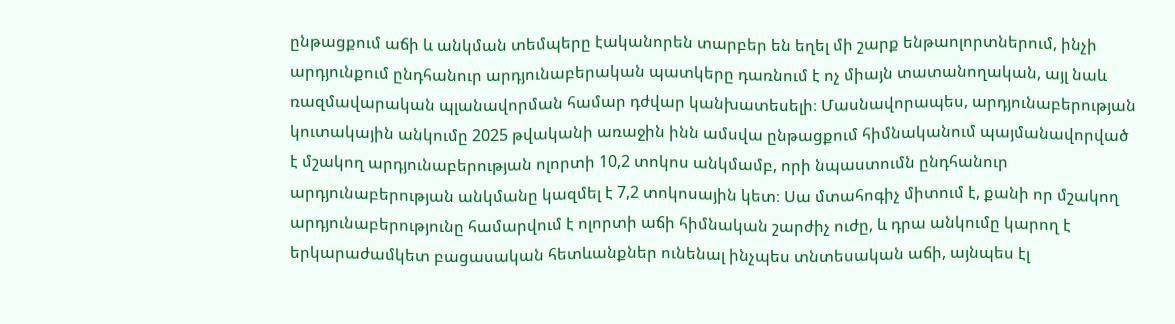ընթացքում աճի և անկման տեմպերը էականորեն տարբեր են եղել մի շարք ենթաոլորտներում, ինչի արդյունքում ընդհանուր արդյունաբերական պատկերը դառնում է ոչ միայն տատանողական, այլ նաև ռազմավարական պլանավորման համար դժվար կանխատեսելի։ Մասնավորապես, արդյունաբերության կուտակային անկումը 2025 թվականի առաջին ինն ամսվա ընթացքում հիմնականում պայմանավորված է մշակող արդյունաբերության ոլորտի 10,2 տոկոս անկմամբ, որի նպաստումն ընդհանուր արդյունաբերության անկմանը կազմել է 7,2 տոկոսային կետ։ Սա մտահոգիչ միտում է, քանի որ մշակող արդյունաբերությունը համարվում է ոլորտի աճի հիմնական շարժիչ ուժը, և դրա անկումը կարող է երկարաժամկետ բացասական հետևանքներ ունենալ ինչպես տնտեսական աճի, այնպես էլ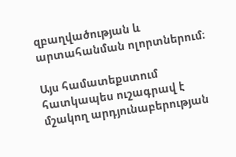զբաղվածության և արտահանման ոլորտներում։

Այս համատեքստում հատկապես ուշագրավ է մշակող արդյունաբերության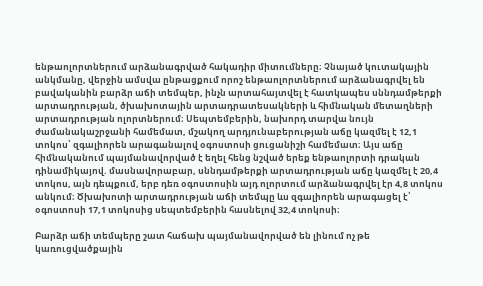ենթաոլորտներում արձանագրված հակադիր միտումները։ Չնայած կուտակային անկմանը, վերջին ամսվա ընթացքում որոշ ենթաոլորտներում արձանագրվել են բավականին բարձր աճի տեմպեր, ինչն արտահայտվել է հատկապես սննդամթերքի արտադրության, ծխախոտային արտադրատեսակների և հիմնական մետաղների արտադրության ոլորտներում։ Սեպտեմբերին, նախորդ տարվա նույն ժամանակաշրջանի համեմատ, մշակող արդյունաբերության աճը կազմել է 12,1 տոկոս՝ զգալիորեն արագանալով օգոստոսի ցուցանիշի համեմատ։ Այս աճը հիմնականում պայմանավորված է եղել հենց նշված երեք ենթաոլորտի դրական դինամիկայով. մասնավորաբար, սննդամթերքի արտադրության աճը կազմել է 20,4 տոկոս, այն դեպքում, երբ դեռ օգոստոսին այդ ոլորտում արձանագրվել էր 4,8 տոկոս անկում։ Ծխախոտի արտադրության աճի տեմպը ևս զգալիորեն արագացել է՝ օգոստոսի 17,1 տոկոսից սեպտեմբերին հասնելով 32,4 տոկոսի։

Բարձր աճի տեմպերը շատ հաճախ պայմանավորված են լինում ոչ թե կառուցվածքային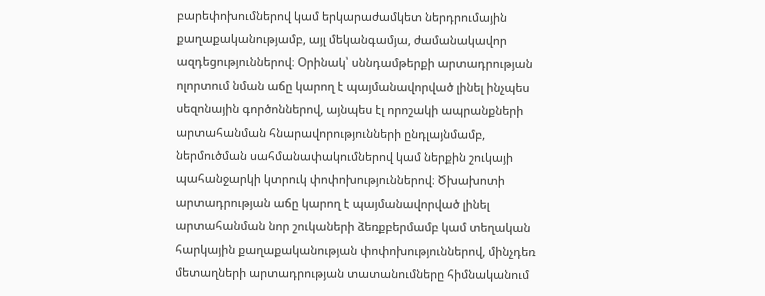բարեփոխումներով կամ երկարաժամկետ ներդրումային քաղաքականությամբ, այլ մեկանգամյա, ժամանակավոր ազդեցություններով։ Օրինակ՝ սննդամթերքի արտադրության ոլորտում նման աճը կարող է պայմանավորված լինել ինչպես սեզոնային գործոններով, այնպես էլ որոշակի ապրանքների արտահանման հնարավորությունների ընդլայնմամբ, ներմուծման սահմանափակումներով կամ ներքին շուկայի պահանջարկի կտրուկ փոփոխություններով։ Ծխախոտի արտադրության աճը կարող է պայմանավորված լինել արտահանման նոր շուկաների ձեռքբերմամբ կամ տեղական հարկային քաղաքականության փոփոխություններով, մինչդեռ մետաղների արտադրության տատանումները հիմնականում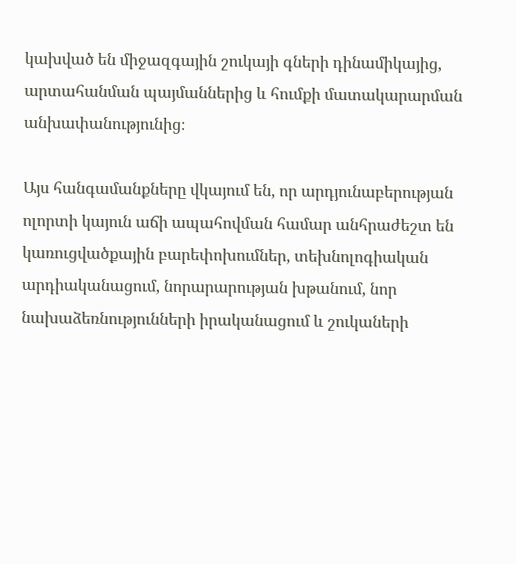կախված են միջազգային շուկայի գների դինամիկայից, արտահանման պայմաններից և հումքի մատակարարման անխափանությունից։

Այս հանգամանքները վկայում են, որ արդյունաբերության ոլորտի կայուն աճի ապահովման համար անհրաժեշտ են կառուցվածքային բարեփոխումներ, տեխնոլոգիական արդիականացում, նորարարության խթանում, նոր նախաձեռնությունների իրականացում և շուկաների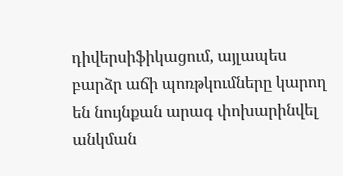դիվերսիֆիկացում, այլապես բարձր աճի պոռթկումները կարող են նույնքան արագ փոխարինվել անկման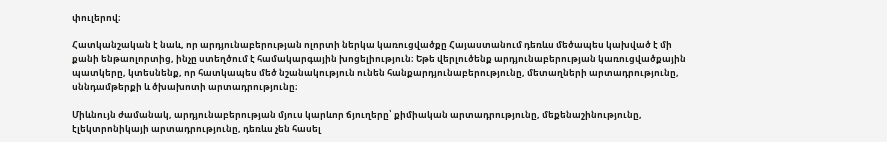փուլերով։

Հատկանշական է նաև, որ արդյունաբերության ոլորտի ներկա կառուցվածքը Հայաստանում դեռևս մեծապես կախված է մի քանի ենթաոլորտից, ինչը ստեղծում է համակարգային խոցելիություն։ Եթե վերլուծենք արդյունաբերության կառուցվածքային պատկերը, կտեսնենք, որ հատկապես մեծ նշանակություն ունեն հանքարդյունաբերությունը, մետաղների արտադրությունը, սննդամթերքի և ծխախոտի արտադրությունը։

Միևնույն ժամանակ, արդյունաբերության մյուս կարևոր ճյուղերը՝ քիմիական արտադրությունը, մեքենաշինությունը, էլեկտրոնիկայի արտադրությունը, դեռևս չեն հասել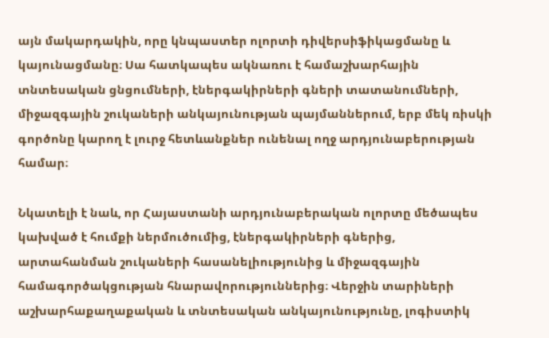այն մակարդակին, որը կնպաստեր ոլորտի դիվերսիֆիկացմանը և կայունացմանը։ Սա հատկապես ակնառու է համաշխարհային տնտեսական ցնցումների, էներգակիրների գների տատանումների, միջազգային շուկաների անկայունության պայմաններում, երբ մեկ ռիսկի գործոնը կարող է լուրջ հետևանքներ ունենալ ողջ արդյունաբերության համար։

Նկատելի է նաև, որ Հայաստանի արդյունաբերական ոլորտը մեծապես կախված է հումքի ներմուծումից, էներգակիրների գներից, արտահանման շուկաների հասանելիությունից և միջազգային համագործակցության հնարավորություններից։ Վերջին տարիների աշխարհաքաղաքական և տնտեսական անկայունությունը, լոգիստիկ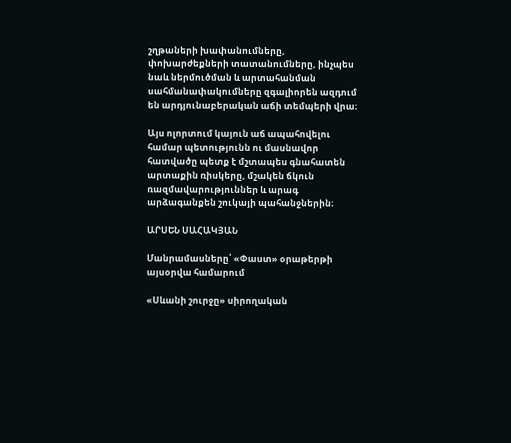շղթաների խափանումները, փոխարժեքների տատանումները, ինչպես նաև ներմուծման և արտահանման սահմանափակումները զգալիորեն ազդում են արդյունաբերական աճի տեմպերի վրա։

Այս ոլորտում կայուն աճ ապահովելու համար պետությունն ու մասնավոր հատվածը պետք է մշտապես գնահատեն արտաքին ռիսկերը, մշակեն ճկուն ռազմավարություններ և արագ արձագանքեն շուկայի պահանջներին։

ԱՐՍԵՆ ՍԱՀԱԿՅԱՆ

Մանրամասները՝ «Փաստ» օրաթերթի այսօրվա համարում

«Սևանի շուրջը» սիրողական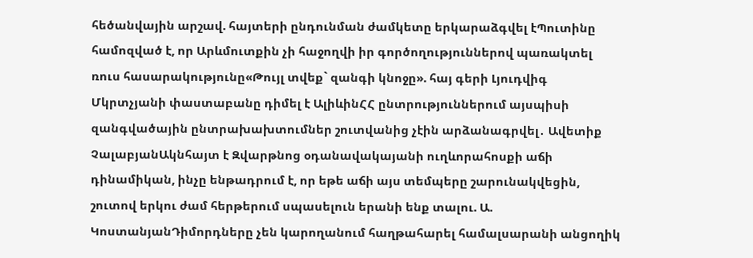հեծանվային արշավ. հայտերի ընդունման ժամկետը երկարաձգվել էՊուտինը համոզված է, որ Արևմուտքին չի հաջողվի իր գործողություններով պառակտել ռուս հասարակությունը«Թույլ տվեք` զանգի կնոջը». հայ գերի Լյուդվիգ Մկրտչյանի փաստաբանը դիմել է ԱլիևինՀՀ ընտրություններում այսպիսի զանգվածային ընտրախախտումներ շուտվանից չէին արձանագրվել․ Ավետիք ՉալաբյանԱկնհայտ է Զվարթնոց օդանավակայանի ուղևորահոսքի աճի դինամիկան, ինչը ենթադրում է, որ եթե աճի այս տեմպերը շարունակվեցին, շուտով երկու ժամ հերթերում սպասելուն երանի ենք տալու. Ա. ԿոստանյանԴիմորդները չեն կարողանում հաղթահարել համալսարանի անցողիկ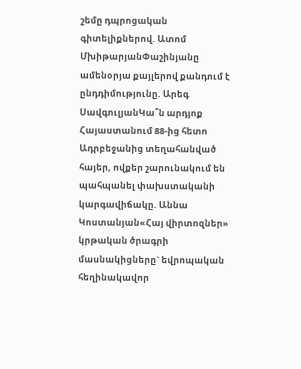շեմը դպրոցական գիտելիքներով. Ատոմ ՄխիթարյանՓաշինյանը ամենօրյա քայլերով քանդում է ընդդիմությունը. Արեգ ՍավգուլյանԿա՞ն արդյոք Հայաստանում 88-ից հետո Ադրբեջանից տեղահանված հայեր, ովքեր շարունակում են պահպանել փախստականի կարգավիճակը. Աննա Կոստանյան«Հայ վիրտոզներ» կրթական ծրագրի մասնակիցները` եվրոպական հեղինակավոր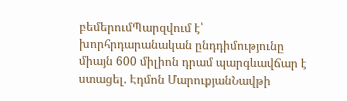բեմերումՊարզվում է՝ խորհրդարանական ընդդիմությունը միայն 600 միլիոն դրամ պարգևավճար է ստացել. Էդմոն ՄարուքյանՆավթի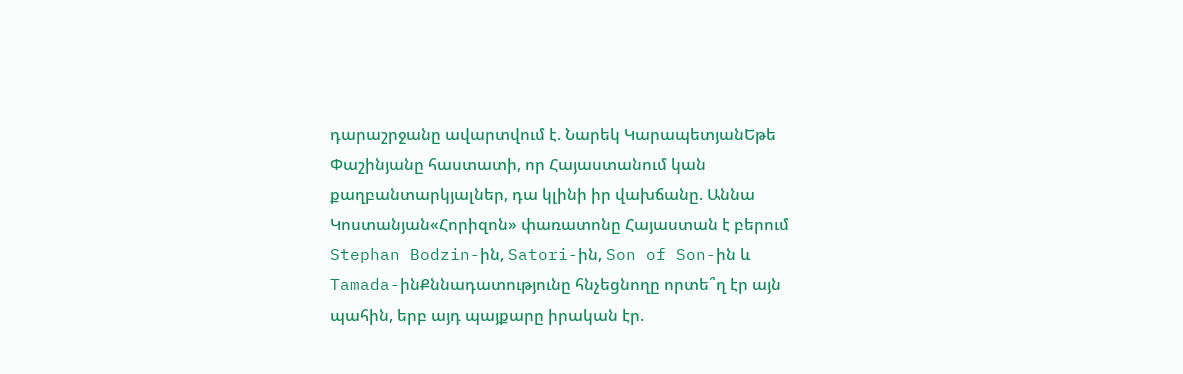դարաշրջանը ավարտվում է. Նարեկ ԿարապետյանԵթե Փաշինյանը հաստատի, որ Հայաստանում կան քաղբանտարկյալներ, դա կլինի իր վախճանը. Աննա Կոստանյան«Հորիզոն» փառատոնը Հայաստան է բերում Stephan Bodzin-ին, Satori-ին, Son of Son-ին և Tamada-ինՔննադատությունը հնչեցնողը որտե՞ղ էր այն պահին, երբ այդ պայքարը իրական էր.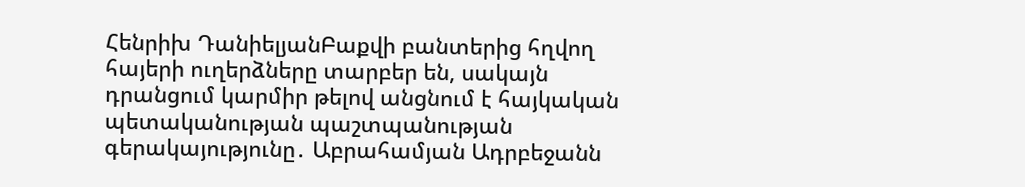Հենրիխ ԴանիելյանԲաքվի բանտերից հղվող հայերի ուղերձները տարբեր են, սակայն դրանցում կարմիր թելով անցնում է հայկական պետականության պաշտպանության գերակայությունը․ Աբրահամյան Ադրբեջանն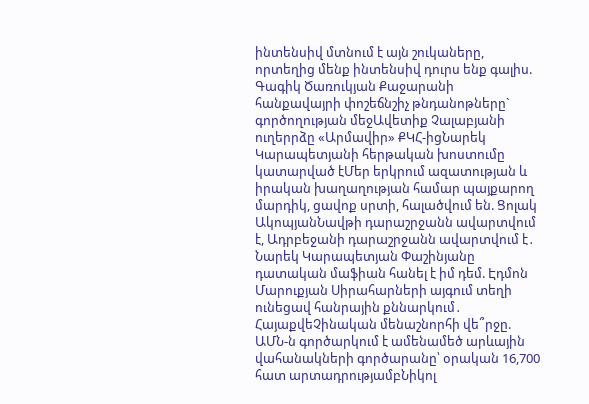ինտենսիվ մտնում է այն շուկաները, որտեղից մենք ինտենսիվ դուրս ենք գալիս. Գագիկ Ծառուկյան Քաջարանի հանքավայրի փոշեճնշիչ թնդանոթները` գործողության մեջԱվետիք Չալաբյանի ուղերրձը «Արմավիր» ՔԿՀ-իցՆարեկ Կարապետյանի հերթական խոստումը կատարված էՄեր երկրում ազատության և իրական խաղաղության համար պայքարող մարդիկ, ցավոք սրտի, հալածվում են. Ցոլակ ԱկոպյանՆավթի դարաշրջանն ավարտվում է, Ադրբեջանի դարաշրջանն ավարտվում է․ Նարեկ Կարապետյան Փաշինյանը դատական մաֆիան հանել է իմ դեմ. Էդմոն Մարուքյան Սիրահարների այգում տեղի ունեցավ հանրային քննարկում․ ՀայաքվեՉինական մենաշնորհի վե՞րջը. ԱՄՆ-ն գործարկում է ամենամեծ արևային վահանակների գործարանը՝ օրական 16,700 հատ արտադրությամբՆիկոլ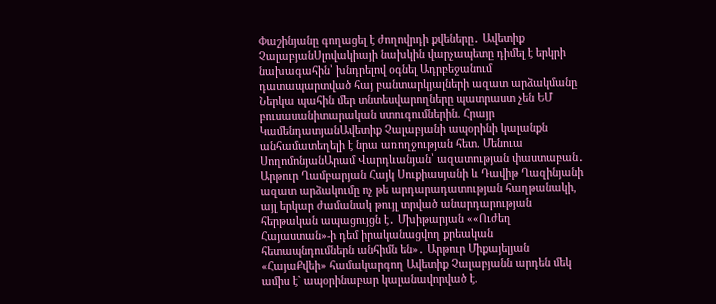Փաշինյանը գողացել է ժողովրդի քվեները․ Ավետիք ՉալաբյանՍլովակիայի նախկին վարչապետը դիմել է երկրի նախագահին՝ խնդրելով օգնել Ադրբեջանում դատապարտված հայ բանտարկյալների ազատ արձակմանը Ներկա պահին մեր տնտեսվարողները պատրաստ չեն ԵՄ բուսասանիտարական ստուգումներին. Հրայր ԿամենդատյանԱվետիք Չալաբյանի ապօրինի կալանքն անհամատեղելի է նրա առողջության հետ. Մենուա ՍողոմոնյանԱրամ Վարդևանյան՝ ազատության փաստաբան․ Արթուր Ղամբարյան Հայկ Սուքիասյանի և Դավիթ Ղազինյանի ազատ արձակումը ոչ թե արդարադատության հաղթանակի, այլ երկար ժամանակ թույլ տրված անարդարության հերթական ապացույցն է․ Մխիթարյան ««Ուժեղ Հայաստան»-ի դեմ իրականացվող քրեական հետապնդումներն անհիմն են»․ Արթուր Միքայելյան «ՀայաՔվեի» համակարգող Ավետիք Չալաբյանն արդեն մեկ ամիս է` ապօրինաբար կալանավորված է.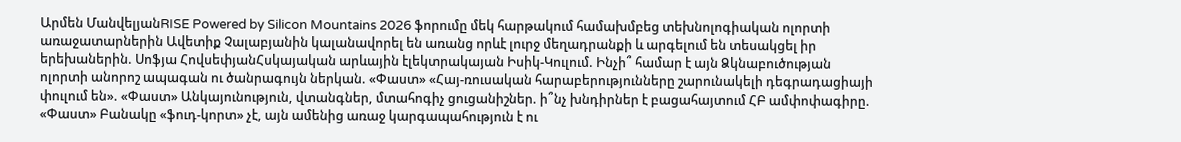Արմեն ՄանվելյանRISE Powered by Silicon Mountains 2026 ֆորումը մեկ հարթակում համախմբեց տեխնոլոգիական ոլորտի առաջատարներին Ավետիք Չալաբյանին կալանավորել են առանց որևէ լուրջ մեղադրանքի և արգելում են տեսակցել իր երեխաներին. Սոֆյա ՀովսեփյանՀսկայական արևային էլեկտրակայան Իսիկ-Կուլում. Ինչի՞ համար է այն Ձկնաբուծության ոլորտի անորոշ ապագան ու ծանրագույն ներկան. «Փաստ» «Հայ-ռուսական հարաբերությունները շարունակելի դեգրադացիայի փուլում են». «Փաստ» Անկայունություն, վտանգներ, մտահոգիչ ցուցանիշներ. ի՞նչ խնդիրներ է բացահայտում ՀԲ ամփոփագիրը. «Փաստ» Բանակը «ֆուդ-կորտ» չէ, այն ամենից առաջ կարգապահություն է ու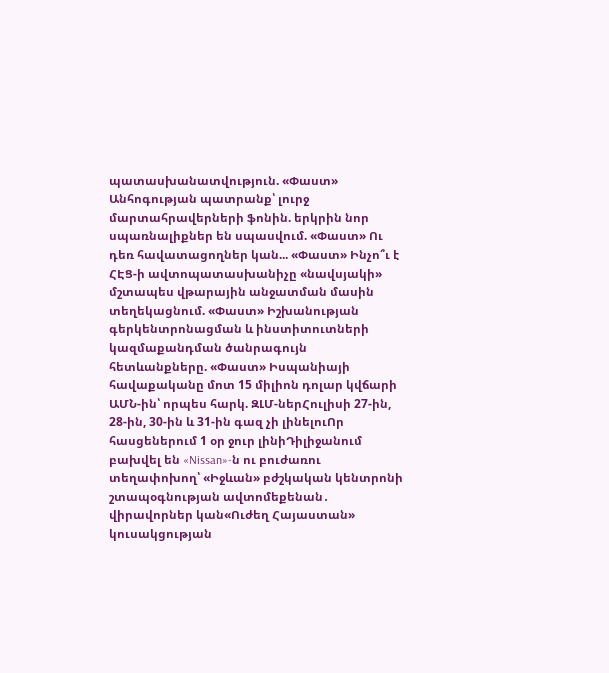պատասխանատվություն. «Փաստ» Անհոգության պատրանք՝ լուրջ մարտահրավերների ֆոնին. երկրին նոր սպառնալիքներ են սպասվում. «Փաստ» Ու դեռ հավատացողներ կան... «Փաստ» Ինչո՞ւ է ՀԷՑ-ի ավտոպատասխանիչը «նավսյակի» մշտապես վթարային անջատման մասին տեղեկացնում. «Փաստ» Իշխանության գերկենտրոնացման և ինստիտուտների կազմաքանդման ծանրագույն հետևանքները. «Փաստ» Իսպանիայի հավաքականը մոտ 15 միլիոն դոլար կվճարի ԱՄՆ-ին՝ որպես հարկ. ԶԼՄ-ներՀուլիսի 27-ին, 28-ին, 30-ին և 31-ին գազ չի լինելուՈր հասցեներում 1 օր ջուր լինիԴիլիջանում բախվել են «Nissan»-ն ու բուժառու տեղափոխող՝ «Իջևան» բժշկական կենտրոնի շտապօգնության ավտոմեքենան․ վիրավորներ կան«Ուժեղ Հայաստան» կուսակցության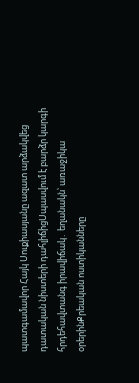պատգամավոր Հայկ Սուքիասյանը ազատ արձակվեց դատական նիստերի դահլիճիցՍպասվում է բարձր կարգի հրդեհավտանգ իրավիճակ․ եղանակն՝ առաջիկա օրերինՔրեական ոստիկանները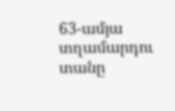63-ամյա տղամարդու տանը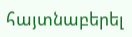հայտնաբերել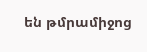են թմրամիջոց